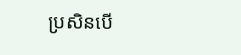ប្រសិនបើ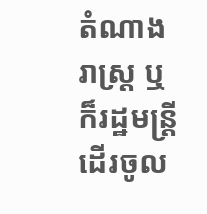តំណាងរាស្ត្រ ឬក៏រដ្ឋមន្ត្រីដើរចូល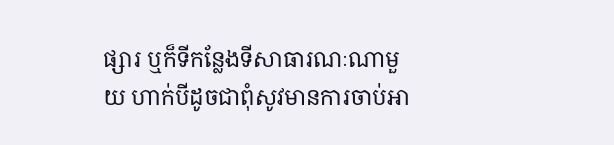ផ្សារ ឬក៏ទីកន្លែងទីសាធារណៈណាមួយ ហាក់បីដូចជាពុំសូវមានការចាប់អា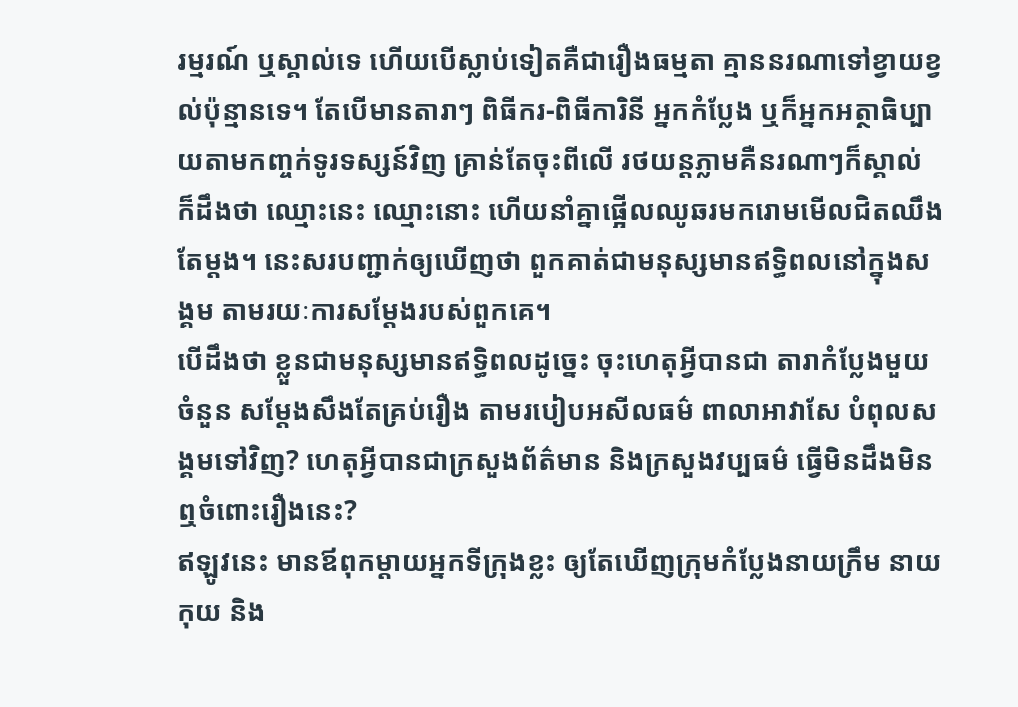រម្មរណ៍ ឬស្គាល់ទេ ហើយបើស្លាប់ទៀតគឺជារឿងធម្មតា គ្មាននរណាទៅខ្វាយខ្វល់ប៉ុន្មានទេ។ តែបើមានតារាៗ ពិធីករ-ពិធីការិនី អ្នកកំប្លែង ឬក៏អ្នកអត្ថាធិប្បាយតាមកញ្ចក់ទូរទស្សន៍វិញ គ្រាន់តែចុះពីលើ រថយន្តភ្លាមគឺនរណាៗក៏ស្គាល់ ក៏ដឹងថា ឈ្មោះនេះ ឈ្មោះនោះ ហើយនាំគ្នាផ្អើលឈូឆរមករោមមើលជិតឈឹងតែម្តង។ នេះសរបញ្ជាក់ឲ្យឃើញថា ពួកគាត់ជាមនុស្សមានឥទ្ធិពលនៅក្នុងសង្គម តាមរយៈការសម្តែងរបស់ពួកគេ។
បើដឹងថា ខ្លួនជាមនុស្សមានឥទ្ធិពលដូច្នេះ ចុះហេតុអ្វីបានជា តារាកំប្លែងមួយចំនួន សម្តែងសឹងតែគ្រប់រឿង តាមរបៀបអសីលធម៌ ពាលាអាវាសែ បំពុលសង្គមទៅវិញ? ហេតុអ្វីបានជាក្រសួងព័ត៌មាន និងក្រសួងវប្បធម៌ ធ្វើមិនដឹងមិនឮចំពោះរឿងនេះ?
ឥឡូវនេះ មានឪពុកម្តាយអ្នកទីក្រុងខ្លះ ឲ្យតែឃើញក្រុមកំប្លែងនាយក្រឹម នាយកុយ និង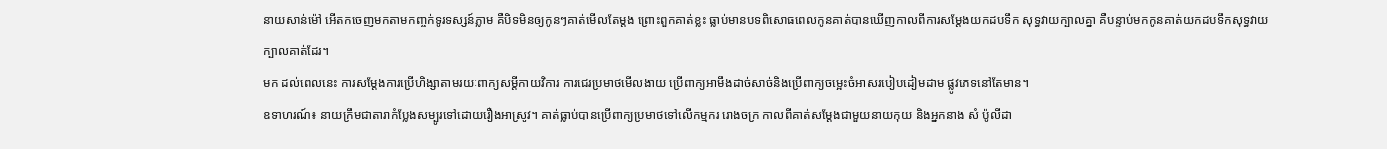នាយសាន់ម៉ៅ អើតកចេញមកតាមកញ្ចក់ទូរទស្សន៍ភ្លាម គឺបិទមិនឲ្យកូនៗគាត់មើលតែម្តង ព្រោះពួកគាត់ខ្លះ ធ្លាប់មានបទពិសោធពេលកូនគាត់បានឃើញកាលពីការសម្តែងយកដបទឹក សុទ្ធវាយក្បាលគ្នា គឺបន្ទាប់មកកូនគាត់យកដបទឹកសុទ្ធវាយក្បាលគាត់ដែរ។
មក ដល់ពេលនេះ ការសម្តែងការប្រើហិង្សាតាមរយៈពាក្យសម្តីកាយវិការ ការជេរប្រមាថមើលងាយ ប្រើពាក្យអាមឹងដាច់សាច់និងប្រើពាក្យចម្អេះចំអាសរបៀបដៀមដាម ផ្លូវភេទនៅតែមាន។
ឧទាហរណ៍៖ នាយក្រឹមជាតារាកំប្លែងសម្បូរទៅដោយរឿងអាស្រូវ។ គាត់ធ្លាប់បានប្រើពាក្យប្រមាថទៅលើកម្មករ រោងចក្រ កាលពីគាត់សម្តែងជាមួយនាយកុយ និងអ្នកនាង សំ ប៉ូលីដា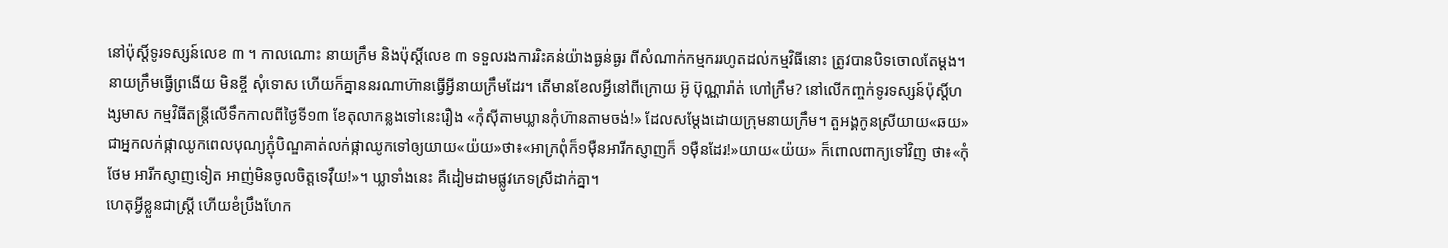នៅប៉ុស្តិ៍ទូរទស្សន៍លេខ ៣ ។ កាលណោះ នាយក្រឹម និងប៉ុស្តិ៍លេខ ៣ ទទួលរងការរិះគន់យ៉ាងធ្ងន់ធ្ងរ ពីសំណាក់កម្មកររហូតដល់កម្មវិធីនោះ ត្រូវបានបិទចោលតែម្តង។ នាយក្រឹមធ្វើព្រងើយ មិនខ្ចី សុំទោស ហើយក៏គ្នាននរណាហ៊ានធ្វើអ្វីនាយក្រឹមដែរ។ តើមានខែលអ្វីនៅពីក្រោយ អ៊ូ ប៊ុណ្ណារ៉ាត់ ហៅក្រឹម? នៅលើកញ្ចក់ទូរទស្សន៍ប៉ុស្តិ៍ហង្សមាស កម្មវិធីតន្ត្រីលើទឹកកាលពីថ្ងៃទី១៣ ខែតុលាកន្លងទៅនេះរឿង «កុំស៊ីតាមឃ្លានកុំហ៊ានតាមចង់!» ដែលសម្តែងដោយក្រុមនាយក្រឹម។ តួអង្គកូនស្រីយាយ«ឆយ» ជាអ្នកលក់ផ្កាឈូកពេលបុណ្យភ្ជុំបិណ្ឌគាត់លក់ផ្កាឈូកទៅឲ្យយាយ«យ៉យ»ថា៖«អាក្រពុំក៏១ម៉ឺនអារីកស្ញាញក៏ ១ម៉ឺនដែរ!»យាយ«យ៉យ» ក៏ពោលពាក្យទៅវិញ ថា៖«កុំថែម អារីកស្ញាញទៀត អាញ់មិនចូលចិត្តទេវ៉ឺយ!»។ ឃ្លាទាំងនេះ គឺដៀមដាមផ្លូវភេទស្រីដាក់គ្នា។
ហេតុអ្វីខ្លួនជាស្រ្តី ហើយខំប្រឹងហែក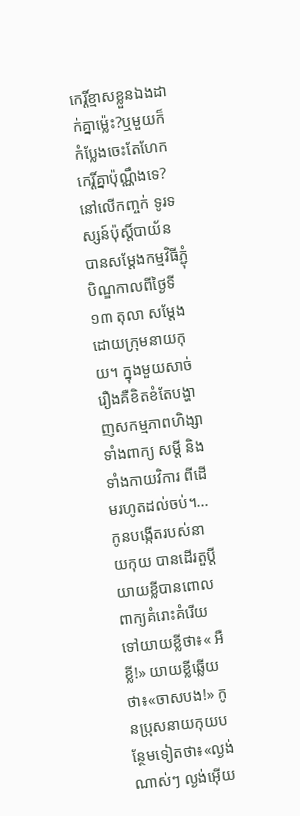កេរ្តិ៍ខ្មាសខ្លួនឯងដាក់គ្នាម៉្លេះ?ឬមួយក៏ កំប្លែងចេះតែហែកកេរ្តិ៍គ្នាប៉ុណ្ណឹងទេ?
នៅលើកញ្ចក់ ទូរទស្សន៍ប៉ុស្តិ៍បាយ័ន បានសម្តែងកម្មវិធីភ្ជុំបិណ្ឌកាលពីថ្ងៃទី ១៣ តុលា សម្តែងដោយក្រុមនាយកុយ។ ក្នុងមួយសាច់រឿងគឺខិតខំតែបង្ហាញសកម្មភាពហិង្សាទាំងពាក្យ សម្តី និងទាំងកាយវិការ ពីដើមរហូតដល់ចប់។...កូនបង្កើតរបស់នាយកុយ បានដើរតួប្តីយាយខ្លីបានពោលពាក្យគំរោះគំរើយទៅយាយខ្លីថា៖« អឺខ្លី!» យាយខ្លីឆ្លើយថា៖«ចាសបង!» កូនប្រុសនាយកុយបន្ថែមទៀតថា៖«ល្ងង់ណាស់ៗ ល្ងង់អ៊ើយ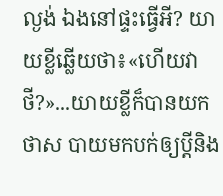ល្ងង់ ឯងនៅផ្ទះធ្វើអី? យាយខ្លីឆ្លើយថា៖«ហើយវាថី?»...យាយខ្លីក៏បានយកថាស បាយមកបក់ឲ្យប្តីនិង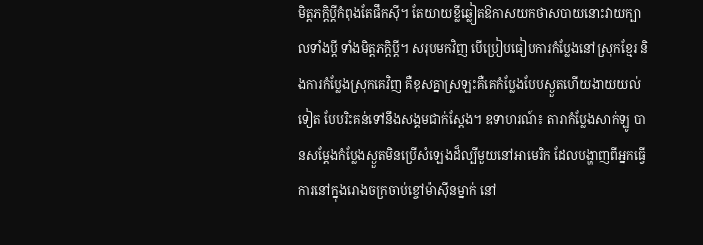មិត្តភក្តិប្តីកំពុងតែផឹកស៊ី។ តែយាយខ្លីឆ្លៀតឱកាសយកថាសបាយនោះវាយក្បាលទាំងប្តី ទាំងមិត្តភក្តិប្តី។ សរុបមកវិញ បើប្រៀបធៀបការកំប្លែងនៅស្រុកខ្មែរ និងការកំប្លែងស្រុកគេវិញ គឺខុសគ្នាស្រឡះគឺគេកំប្លែងបែបស្ងួតហើយងាយយល់ទៀត បែបរិះគន់ទៅនឹងសង្គមជាក់ស្តែង។ ឧទាហរណ៍៖ តារាកំប្លែងសាក់ឡូ បានសម្តែងកំប្លែងស្ងួតមិនប្រើសំឡេងដ៏ល្បីមួយនៅអាមេរិក ដែលបង្ហាញពីអ្នកធ្វើការនៅក្នុងរោងចក្រចាប់ខ្ចៅម៉ាស៊ីនម្នាក់ នៅ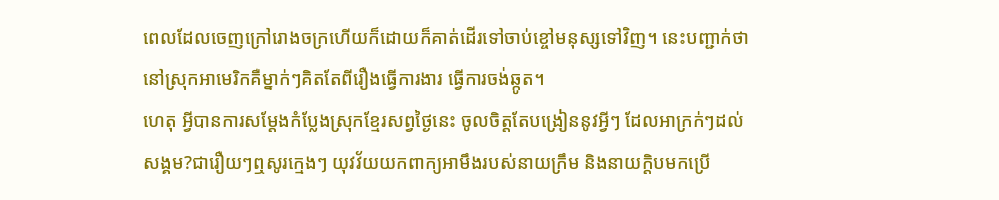ពេលដែលចេញក្រៅរោងចក្រហើយក៏ដោយក៏គាត់ដើរទៅចាប់ខ្ចៅមនុស្សទៅវិញ។ នេះបញ្ជាក់ថា នៅស្រុកអាមេរិកគឺម្នាក់ៗគិតតែពីរឿងធ្វើការងារ ធ្វើការចង់ឆ្កូត។
ហេតុ អ្វីបានការសម្តែងកំប្លែងស្រុកខ្មែរសព្វថ្ងៃនេះ ចូលចិត្តតែបង្រៀននូវអ្វីៗ ដែលអាក្រក់ៗដល់សង្គម?ជារឿយៗឮសូរក្មេងៗ យុវវ័យយកពាក្យអាមឹងរបស់នាយក្រឹម និងនាយក្តិបមកប្រើ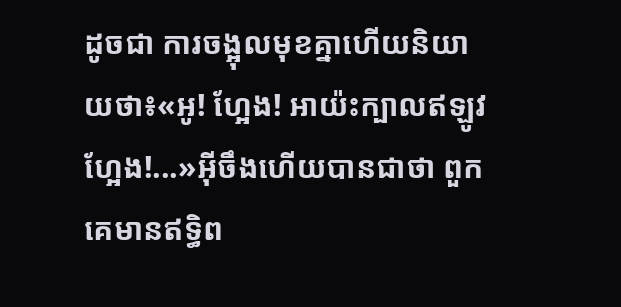ដូចជា ការចង្អុលមុខគ្នាហើយនិយាយថា៖«អូ! ហ្អែង! អាយ៉ះក្បាលឥឡូវហ្អែង!...»អ៊ីចឹងហើយបានជាថា ពួកគេមានឥទ្ធិព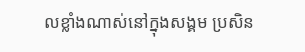លខ្លាំងណាស់នៅក្នុងសង្គម ប្រសិន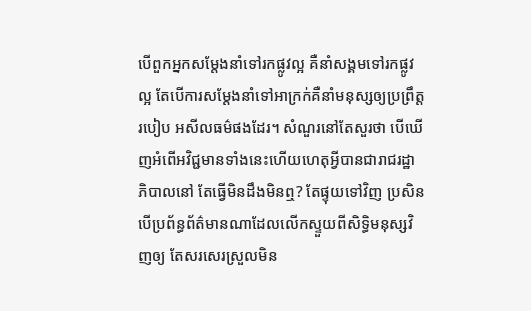បើពួកអ្នកសម្តែងនាំទៅរកផ្លូវល្អ គឺនាំសង្គមទៅរកផ្លូវល្អ តែបើការសម្តែងនាំទៅអាក្រក់គឺនាំមនុស្សឲ្យប្រព្រឹត្តរបៀប អសីលធម៌ផងដែរ។ សំណួរនៅតែសួរថា បើឃើញអំពើអវិជ្ជមានទាំងនេះហើយហេតុអ្វីបានជារាជរដ្ឋាភិបាលនៅ តែធ្វើមិនដឹងមិនឮ? តែផ្ទុយទៅវិញ ប្រសិនបើប្រព័ន្ធព័ត៌មានណាដែលលើកស្ទួយពីសិទ្ធិមនុស្សវិញឲ្យ តែសរសេរស្រួលមិន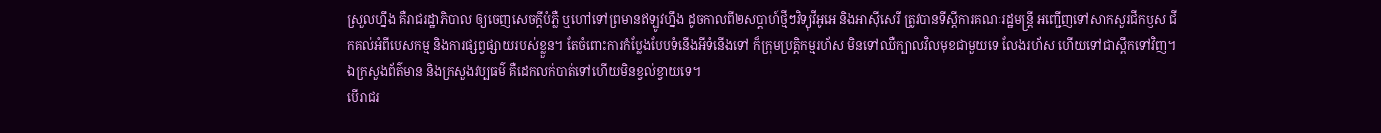ស្រួលហ្នឹង គឺរាជរដ្ឋាភិបាល ឲ្យចេញសេចក្តីបំភ្លឺ ឬហៅទៅព្រមានឥឡូវហ្នឹង ដូចកាលពី២សប្តាហ៍ថ្មីៗវិទ្យុវីអូអេ និងអាស៊ីសេរី ត្រូវបានទីស្តីការគណៈរដ្ឋមន្ត្រី អញ្ជើញទៅសាកសួរជីកឫស ជីកគល់អំពីបេសកម្ម និងការផ្សព្វផ្សាយរបស់ខ្លួន។ តែចំពោះការកំប្លែងបែបទំនើងអីទំនើងទៅ ក៏ក្រុមប្រត្តិកម្មរហ័ស មិនទៅឈឺក្បាលវិលមុខជាមួយទេ លែងរហ័ស ហើយទៅជាស្ពឹកទៅវិញ។ ឯក្រសួងព័ត៌មាន និងក្រសួងវប្បធម៌ គឺដេកលក់បាត់ទៅហើយមិនខ្វល់ខ្វាយទេ។
បើរាជរ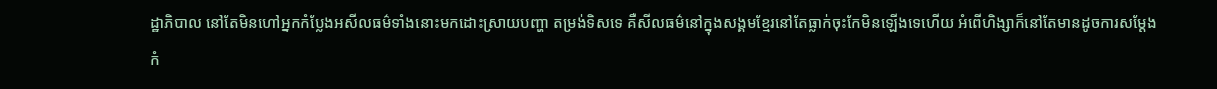ដ្ឋាភិបាល នៅតែមិនហៅអ្នកកំប្លែងអសីលធម៌ទាំងនោះមកដោះស្រាយបញ្ហា តម្រង់ទិសទេ គឺសីលធម៌នៅក្នុងសង្គមខ្មែរនៅតែធ្លាក់ចុះកែមិនឡើងទេហើយ អំពើហិង្សាក៏នៅតែមានដូចការសម្តែងកំ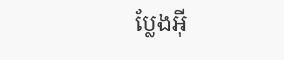ប្លែងអ៊ី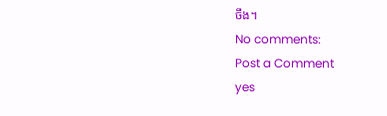ចឹង។
No comments:
Post a Comment
yes